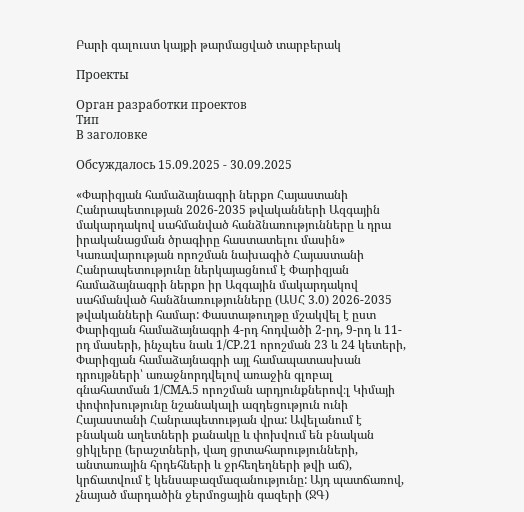Բարի գալուստ կայքի թարմացված տարբերակ

Проекты

Орган разработки проектов
Тип
В заголовке

Обсуждалось 15.09.2025 - 30.09.2025

«Փարիզյան համաձայնագրի ներքո Հայաստանի Հանրապետության 2026-2035 թվականների Ազգային մակարդակով սահմանված հանձնառությունները և դրա իրականացման ծրագիրը հաստատելու մասին» Կառավարության որոշման նախագիծ Հայաստանի Հանրապետությունը ներկայացնում է Փարիզյան համաձայնագրի ներքո իր Ազգային մակարդակով սահմանված հանձնառությունները (ԱՍՀ 3.0) 2026-2035 թվականների համար: Փաստաթուղթը մշակվել է ըստ Փարիզյան համաձայնագրի 4-րդ հոդվածի 2-րդ, 9-րդ և 11-րդ մասերի, ինչպես նաև 1/CP.21 որոշման 23 և 24 կետերի, Փարիզյան համաձայնագրի այլ համապատասխան դրույթների՝ առաջնորդվելով առաջին գլոբալ գնահատման 1/CMA.5 որոշման արդյունքներով։լ Կիմայի փոփոխությունը նշանակալի ազդեցություն ունի Հայաստանի Հանրապետության վրա: Ավելանում է բնական աղետների քանակը և փոխվում են բնական ցիկլերը (երաշտների, վաղ ցրտահարությունների, անտառային հրդեհների և ջրհեղեղների թվի աճ), կրճատվում է կենսաբազմազանությունը: Այդ պատճառով, չնայած մարդածին ջերմոցային գազերի (ՋԳ)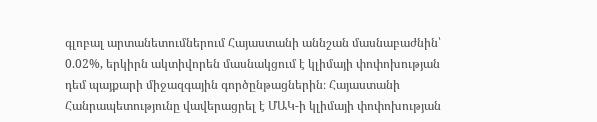գլոբալ արտանետումներում Հայաստանի աննշան մասնաբաժնին՝ 0.02%, երկիրն ակտիվորեն մասնակցում է կլիմայի փոփոխության դեմ պայքարի միջազգային գործընթացներին։ Հայաստանի Հանրապետությունը վավերացրել է ՄԱԿ-ի կլիմայի փոփոխության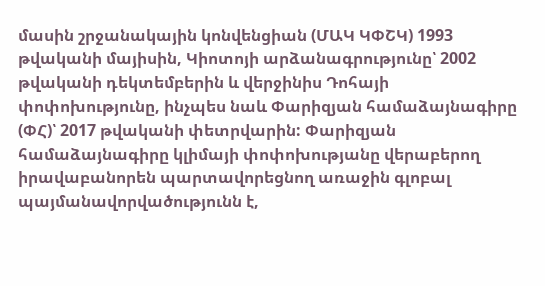մասին շրջանակային կոնվենցիան (ՄԱԿ ԿՓՇԿ) 1993 թվականի մայիսին, Կիոտոյի արձանագրությունը՝ 2002 թվականի դեկտեմբերին և վերջինիս Դոհայի փոփոխությունը, ինչպես նաև Փարիզյան համաձայնագիրը (ՓՀ)՝ 2017 թվականի փետրվարին: Փարիզյան համաձայնագիրը կլիմայի փոփոխությանը վերաբերող իրավաբանորեն պարտավորեցնող առաջին գլոբալ պայմանավորվածությունն է,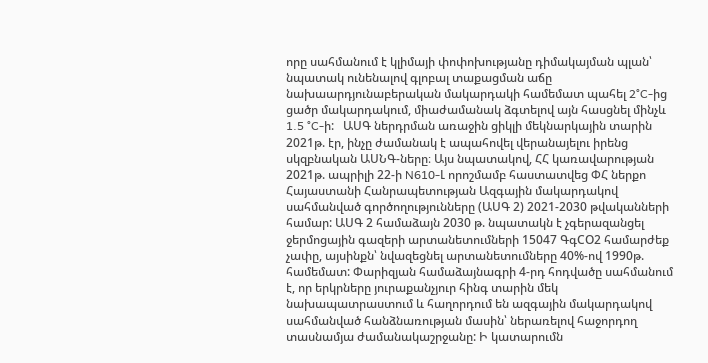որը սահմանում է կլիմայի փոփոխությանը դիմակայման պլան՝ նպատակ ունենալով գլոբալ տաքացման աճը նախաարդյունաբերական մակարդակի համեմատ պահել 2°C-ից ցածր մակարդակում, միաժամանակ ձգտելով այն հասցնել մինչև 1.5 °C-ի:   ԱՍԳ ներդրման առաջին ցիկլի մեկնարկային տարին 2021թ. էր, ինչը ժամանակ է ապահովել վերանայելու իրենց սկզբնական ԱՍՆԳ-ները։ Այս նպատակով, ՀՀ կառավարության 2021թ. ապրիլի 22-ի N610-Լ որոշմամբ հաստատվեց ՓՀ ներքո Հայաստանի Հանրապետության Ազգային մակարդակով սահմանված գործողությունները (ԱՍԳ 2) 2021-2030 թվականների համար: ԱՍԳ 2 համաձայն 2030 թ. նպատակն է չգերազանցել ջերմոցային գազերի արտանետումների 15047 ԳգCO2 համարժեք չափը, այսինքն՝ նվազեցնել արտանետումները 40%-ով 1990թ. համեմատ: Փարիզյան համաձայնագրի 4-րդ հոդվածը սահմանում է, որ երկրները յուրաքանչյուր հինգ տարին մեկ նախապատրաստում և հաղորդում են ազգային մակարդակով սահմանված հանձնառության մասին՝ ներառելով հաջորդող տասնամյա ժամանակաշրջանը: Ի կատարումն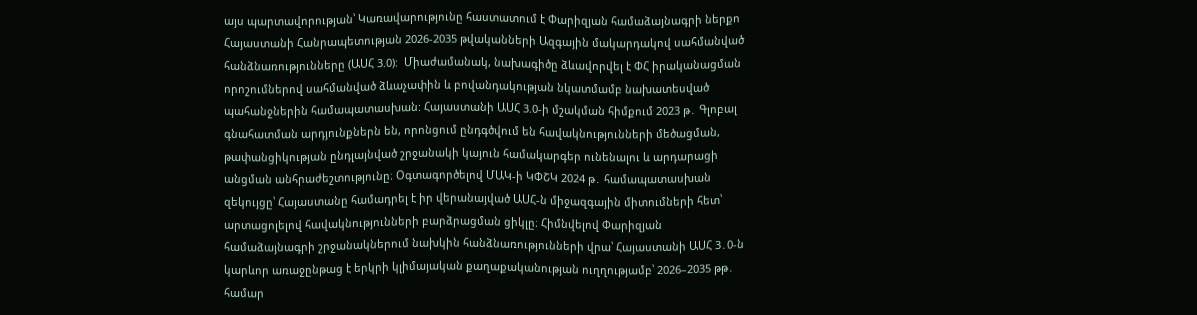այս պարտավորության՝ Կառավարությունը հաստատում է Փարիզյան համաձայնագրի ներքո Հայաստանի Հանրապետության 2026-2035 թվականների Ազգային մակարդակով սահմանված հանձնառությունները (ԱՍՀ 3.0):  Միաժամանակ, նախագիծը ձևավորվել է ՓՀ իրականացման որոշումներով սահմանված ձևաչափին և բովանդակության նկատմամբ նախատեսված պահանջներին համապատասխան: Հայաստանի ԱՍՀ 3.0-ի մշակման հիմքում 2023 թ․ Գլոբալ գնահատման արդյունքներն են, որոնցում ընդգծվում են հավակնությունների մեծացման, թափանցիկության ընդլայնված շրջանակի կայուն համակարգեր ունենալու և արդարացի անցման անհրաժեշտությունը։ Օգտագործելով ՄԱԿ-ի ԿՓՇԿ 2024 թ․ համապատասխան զեկույցը՝ Հայաստանը համադրել է իր վերանայված ԱՍՀ-ն միջազգային միտումների հետ՝ արտացոլելով հավակնությունների բարձրացման ցիկլը։ Հիմնվելով Փարիզյան համաձայնագրի շրջանակներում նախկին հանձնառությունների վրա՝ Հայաստանի ԱՍՀ 3․0-ն կարևոր առաջընթաց է երկրի կլիմայական քաղաքականության ուղղությամբ՝ 2026–2035 թթ․ համար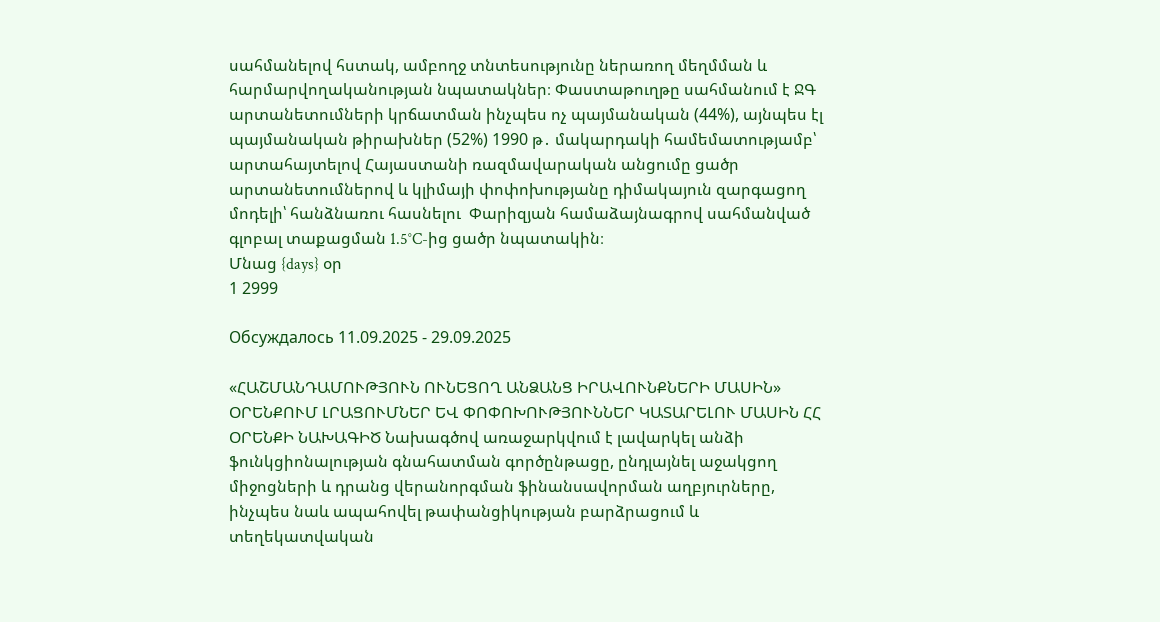սահմանելով հստակ, ամբողջ տնտեսությունը ներառող մեղմման և հարմարվողականության նպատակներ։ Փաստաթուղթը սահմանում է ՋԳ արտանետումների կրճատման ինչպես ոչ պայմանական (44%), այնպես էլ պայմանական թիրախներ (52%) 1990 թ․ մակարդակի համեմատությամբ՝ արտահայտելով Հայաստանի ռազմավարական անցումը ցածր արտանետումներով և կլիմայի փոփոխությանը դիմակայուն զարգացող մոդելի՝ հանձնառու հասնելու  Փարիզյան համաձայնագրով սահմանված գլոբալ տաքացման 1.5°C-ից ցածր նպատակին։
Մնաց {days} օր
1 2999

Обсуждалось 11.09.2025 - 29.09.2025

«ՀԱՇՄԱՆԴԱՄՈՒԹՅՈՒՆ ՈՒՆԵՑՈՂ ԱՆՁԱՆՑ ԻՐԱՎՈՒՆՔՆԵՐԻ ՄԱՍԻՆ» ՕՐԵՆՔՈՒՄ ԼՐԱՑՈՒՄՆԵՐ ԵՎ ՓՈՓՈԽՈՒԹՅՈՒՆՆԵՐ ԿԱՏԱՐԵԼՈՒ ՄԱՍԻՆ ՀՀ ՕՐԵՆՔԻ ՆԱԽԱԳԻԾ Նախագծով առաջարկվում է լավարկել անձի ֆունկցիոնալության գնահատման գործընթացը, ընդլայնել աջակցող միջոցների և դրանց վերանորգման ֆինանսավորման աղբյուրները, ինչպես նաև ապահովել թափանցիկության բարձրացում և տեղեկատվական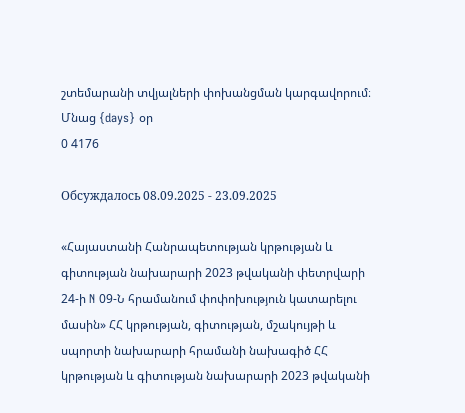շտեմարանի տվյալների փոխանցման կարգավորում։
Մնաց {days} օր
0 4176

Обсуждалось 08.09.2025 - 23.09.2025

«Հայաստանի Հանրապետության կրթության և գիտության նախարարի 2023 թվականի փետրվարի 24-ի N 09-Ն հրամանում փոփոխություն կատարելու մասին» ՀՀ կրթության, գիտության, մշակույթի և սպորտի նախարարի հրամանի նախագիծ ՀՀ կրթության և գիտության նախարարի 2023 թվականի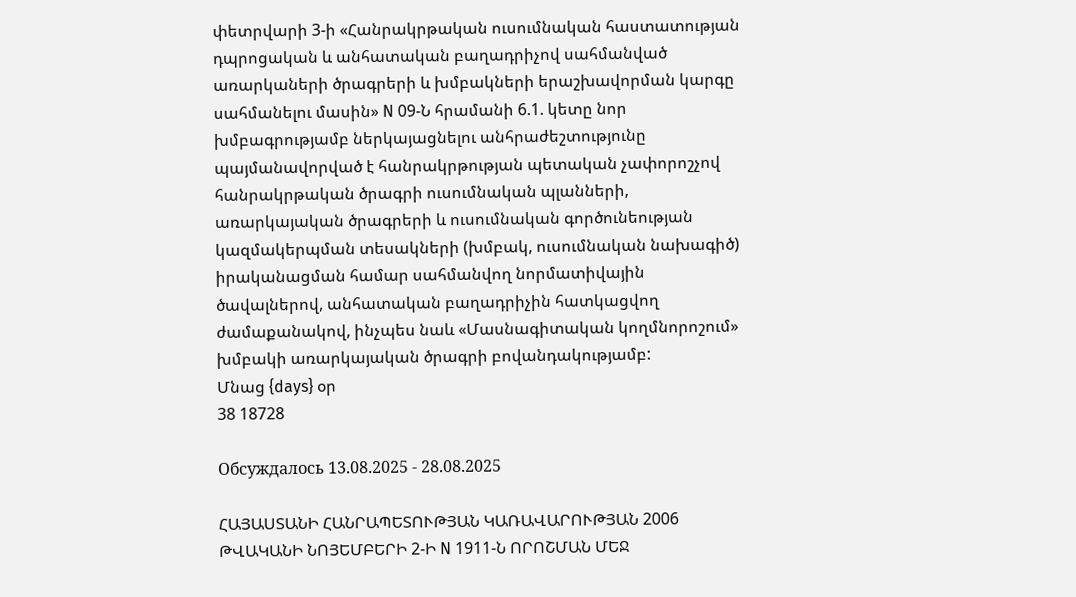փետրվարի 3-ի «Հանրակրթական ուսումնական հաստատության դպրոցական և անհատական բաղադրիչով սահմանված առարկաների ծրագրերի և խմբակների երաշխավորման կարգը սահմանելու մասին» N 09-Ն հրամանի 6.1. կետը նոր խմբագրությամբ ներկայացնելու անհրաժեշտությունը պայմանավորված է հանրակրթության պետական չափորոշչով հանրակրթական ծրագրի ուսումնական պլանների, առարկայական ծրագրերի և ուսումնական գործունեության կազմակերպման տեսակների (խմբակ, ուսումնական նախագիծ) իրականացման համար սահմանվող նորմատիվային ծավալներով, անհատական բաղադրիչին հատկացվող ժամաքանակով, ինչպես նաև «Մասնագիտական կողմնորոշում» խմբակի առարկայական ծրագրի բովանդակությամբ:
Մնաց {days} օր
38 18728

Обсуждалось 13.08.2025 - 28.08.2025

ՀԱՅԱՍՏԱՆԻ ՀԱՆՐԱՊԵՏՈՒԹՅԱՆ ԿԱՌԱՎԱՐՈՒԹՅԱՆ 2006 ԹՎԱԿԱՆԻ ՆՈՅԵՄԲԵՐԻ 2-Ի N 1911-Ն ՈՐՈՇՄԱՆ ՄԵՋ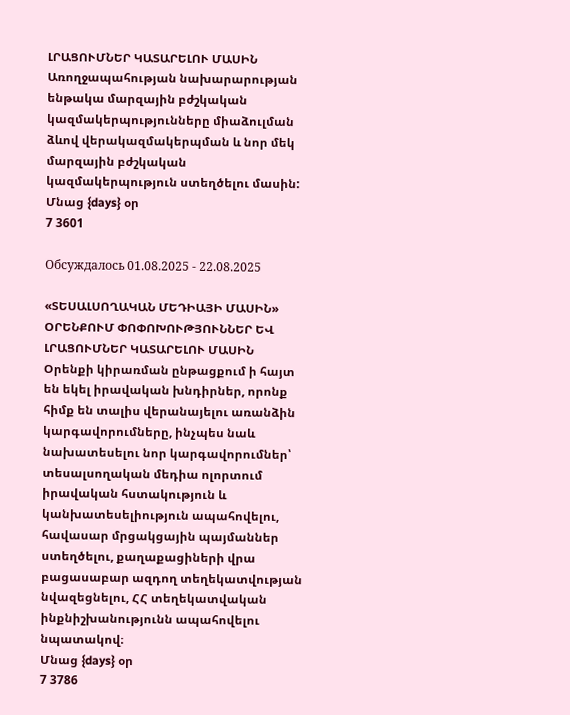ԼՐԱՑՈՒՄՆԵՐ ԿԱՏԱՐԵԼՈՒ ՄԱՍԻՆ Առողջապահության նախարարության ենթակա մարզային բժշկական կազմակերպությունները միաձուլման ձևով վերակազմակերպման և նոր մեկ մարզային բժշկական կազմակերպություն ստեղծելու մասին:
Մնաց {days} օր
7 3601

Обсуждалось 01.08.2025 - 22.08.2025

«ՏԵՍԱԼՍՈՂԱԿԱՆ ՄԵԴԻԱՅԻ ՄԱՍԻՆ» ՕՐԵՆՔՈՒՄ ՓՈՓՈԽՈՒԹՅՈՒՆՆԵՐ ԵՎ ԼՐԱՑՈՒՄՆԵՐ ԿԱՏԱՐԵԼՈՒ ՄԱՍԻՆ Օրենքի կիրառման ընթացքում ի հայտ են եկել իրավական խնդիրներ, որոնք հիմք են տալիս վերանայելու առանձին կարգավորումները, ինչպես նաև նախատեսելու նոր կարգավորումներ՝ տեսալսողական մեդիա ոլորտում իրավական հստակություն և կանխատեսելիություն ապահովելու, հավասար մրցակցային պայմաններ ստեղծելու, քաղաքացիների վրա բացասաբար ազդող տեղեկատվության նվազեցնելու, ՀՀ տեղեկատվական ինքնիշխանությունն ապահովելու նպատակով։
Մնաց {days} օր
7 3786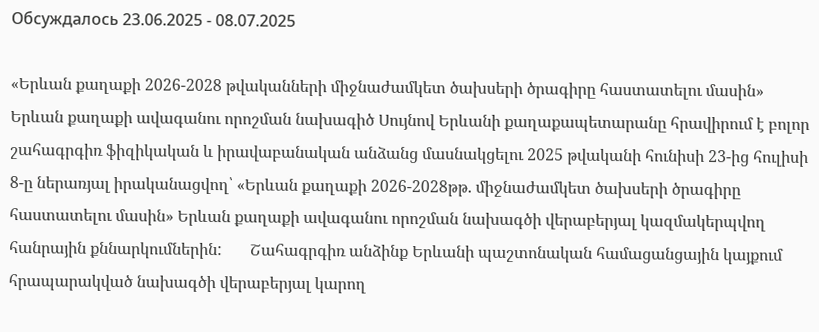Обсуждалось 23.06.2025 - 08.07.2025

«Երևան քաղաքի 2026-2028 թվականների միջնաժամկետ ծախսերի ծրագիրը հաստատելու մասին» Երևան քաղաքի ավագանու որոշման նախագիծ Սույնով Երևանի քաղաքապետարանը հրավիրում է բոլոր շահագրգիռ ֆիզիկական և իրավաբանական անձանց մասնակցելու 2025 թվականի հունիսի 23-ից հուլիսի 8-ը ներառյալ իրականացվող՝ «Երևան քաղաքի 2026-2028թթ. միջնաժամկետ ծախսերի ծրագիրը հաստատելու մասին» Երևան քաղաքի ավագանու որոշման նախագծի վերաբերյալ կազմակերպվող հանրային քննարկումներին:       Շահագրգիռ անձինք Երևանի պաշտոնական համացանցային կայքում հրապարակված նախագծի վերաբերյալ կարող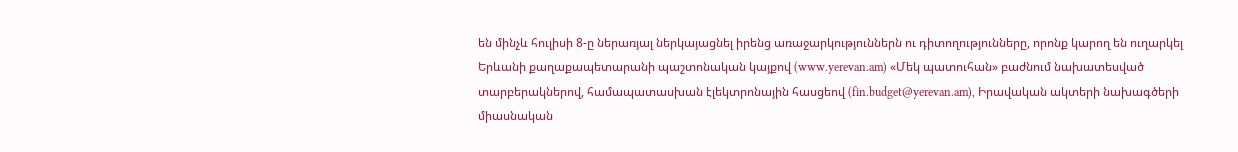են մինչև հուլիսի 8-ը ներառյալ ներկայացնել իրենց առաջարկություններն ու դիտողությունները, որոնք կարող են ուղարկել Երևանի քաղաքապետարանի պաշտոնական կայքով (www.yerevan.am) «Մեկ պատուհան» բաժնում նախատեսված տարբերակներով, համապատասխան էլեկտրոնային հասցեով (fin.budget@yerevan.am), Իրավական ակտերի նախագծերի միասնական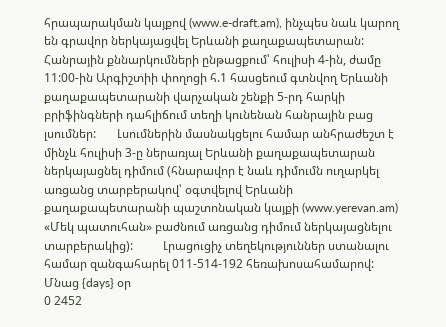հրապարակման կայքով (www.e-draft.am), ինչպես նաև կարող են գրավոր ներկայացվել Երևանի քաղաքապետարան:       Հանրային քննարկումների ընթացքում՝ հուլիսի 4-ին, ժամը 11:00-ին Արգիշտիի փողոցի հ.1 հասցեում գտնվող Երևանի քաղաքապետարանի վարչական շենքի 5-րդ հարկի բրիֆինգների դահլիճում տեղի կունենան հանրային բաց լսումներ:       Լսումներին մասնակցելու համար անհրաժեշտ է մինչև հուլիսի 3-ը ներառյալ Երևանի քաղաքապետարան ներկայացնել դիմում (հնարավոր է նաև դիմումն ուղարկել առցանց տարբերակով՝ օգտվելով Երևանի քաղաքապետարանի պաշտոնական կայքի (www.yerevan.am) «Մեկ պատուհան» բաժնում առցանց դիմում ներկայացնելու տարբերակից):          Լրացուցիչ տեղեկություններ ստանալու համար զանգահարել 011-514-192 հեռախոսահամարով:
Մնաց {days} օր
0 2452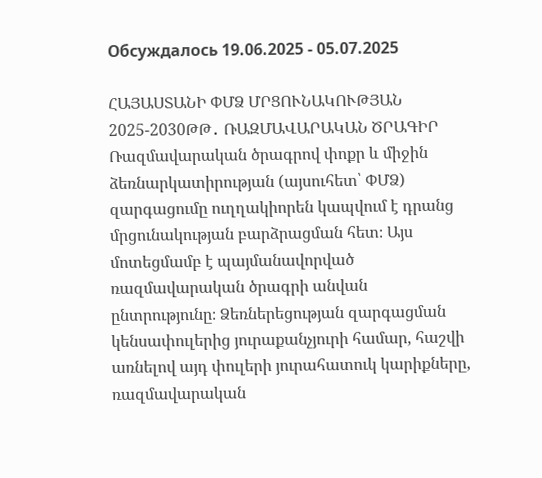Обсуждалось 19.06.2025 - 05.07.2025

ՀԱՅԱՍՏԱՆԻ ՓՄՁ ՄՐՑՈՒՆԱԿՈՒԹՅԱՆ 2025-2030ԹԹ․ ՌԱԶՄԱՎԱՐԱԿԱՆ ԾՐԱԳԻՐ Ռազմավարական ծրագրով փոքր և միջին ձեռնարկատիրության (այսուհետ՝ ՓՄՁ) զարգացումը ուղղակիորեն կապվում է դրանց մրցունակության բարձրացման հետ։ Այս մոտեցմամբ է պայմանավորված ռազմավարական ծրագրի անվան ընտրությունը։ Ձեռներեցության զարգացման կենսափուլերից յուրաքանչյուրի համար, հաշվի առնելով այդ փուլերի յուրահատուկ կարիքները, ռազմավարական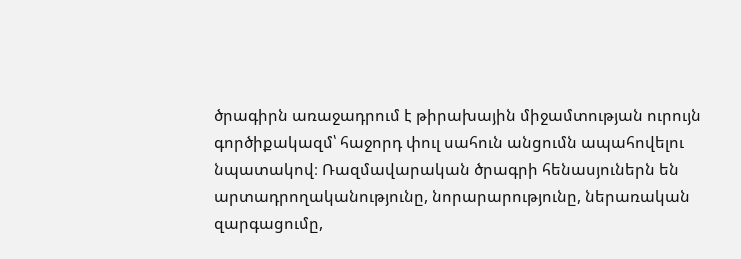ծրագիրն առաջադրում է թիրախային միջամտության ուրույն գործիքակազմ՝ հաջորդ փուլ սահուն անցումն ապահովելու նպատակով։ Ռազմավարական ծրագրի հենասյուներն են արտադրողականությունը, նորարարությունը, ներառական զարգացումը,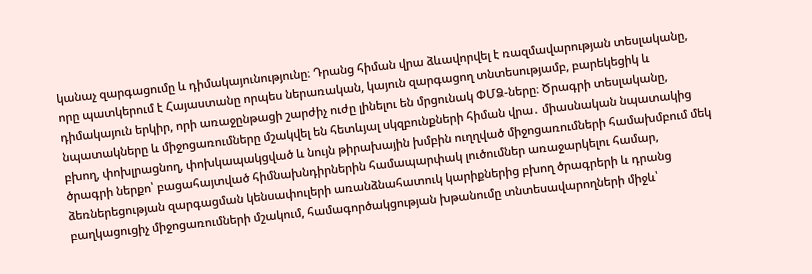կանաչ զարգացումը և դիմակայունությունը։ Դրանց հիման վրա ձևավորվել է ռազմավարության տեսլականը, որը պատկերում է Հայաստանը որպես ներառական, կայուն զարգացող տնտեսությամբ, բարեկեցիկ և դիմակայուն երկիր, որի առաջընթացի շարժիչ ուժը լինելու են մրցունակ ՓՄՁ-ները։ Ծրագրի տեսլականը, նպատակները և միջոցառումները մշակվել են հետևյալ սկզբունքների հիման վրա․ միասնական նպատակից բխող, փոխլրացնող, փոխկապակցված և նույն թիրախային խմբին ուղղված միջոցառումների համախմբում մեկ ծրագրի ներքո՝ բացահայտված հիմնախնդիրներին համապարփակ լուծումներ առաջարկելու համար, ձեռներեցության զարգացման կենսափուլերի առանձնահատուկ կարիքներից բխող ծրագրերի և դրանց բաղկացուցիչ միջոցառումների մշակում, համագործակցության խթանումը տնտեսավարողների միջև՝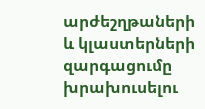արժեշղթաների և կլաստերների զարգացումը խրախուսելու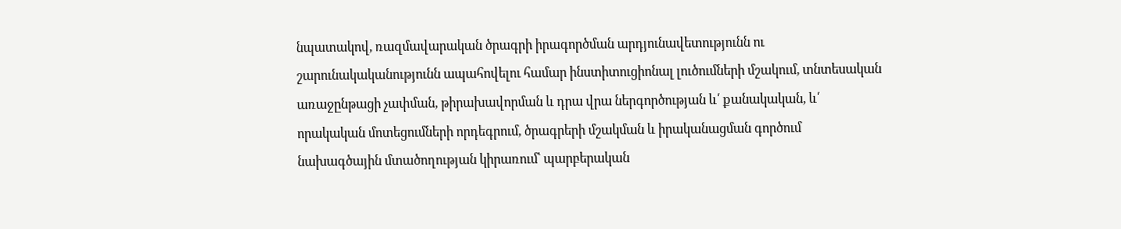նպատակով, ռազմավարական ծրագրի իրագործման արդյունավետությունն ու շարունակականությունն ապահովելու համար ինստիտուցիոնալ լուծումների մշակում, տնտեսական առաջընթացի չափման, թիրախավորման և դրա վրա ներգործության և՛ քանակական, և՛ որակական մոտեցումների որդեգրում, ծրագրերի մշակման և իրականացման գործում նախագծային մտածողության կիրառում՝ պարբերական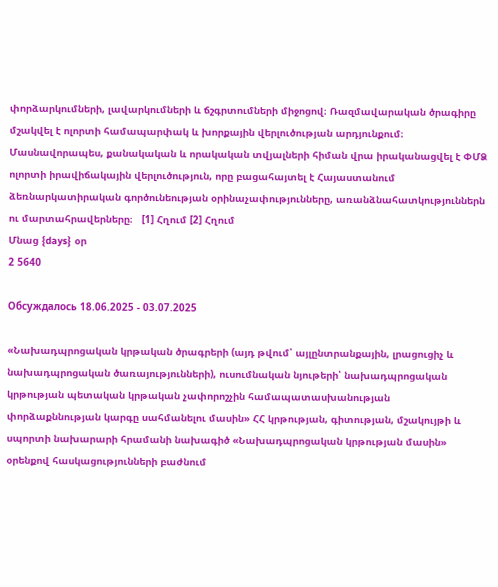փորձարկումների, լավարկումների և ճշգրտումների միջոցով։ Ռազմավարական ծրագիրը մշակվել է ոլորտի համապարփակ և խորքային վերլուծության արդյունքում։ Մասնավորապես, քանակական և որակական տվյալների հիման վրա իրականացվել է ՓՄՁ ոլորտի իրավիճակային վերլուծություն, որը բացահայտել է Հայաստանում ձեռնարկատիրական գործունեության օրինաչափությունները, առանձնահատկություններն ու մարտահրավերները։   [1] Հղում [2] Հղում
Մնաց {days} օր
2 5640

Обсуждалось 18.06.2025 - 03.07.2025

«Նախադպրոցական կրթական ծրագրերի (այդ թվում՝ այլընտրանքային, լրացուցիչ և նախադպրոցական ծառայությունների), ուսումնական նյութերի՝ նախադպրոցական կրթության պետական կրթական չափորոշչին համապատասխանության փորձաքննության կարգը սահմանելու մասին» ՀՀ կրթության, գիտության, մշակույթի և սպորտի նախարարի հրամանի նախագիծ «Նախադպրոցական կրթության մասին» օրենքով հասկացությունների բաժնում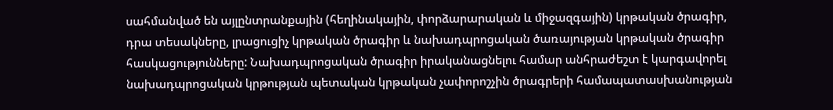սահմանված են այլընտրանքային (հեղինակային, փորձարարական և միջազգային) կրթական ծրագիր, դրա տեսակները, լրացուցիչ կրթական ծրագիր և նախադպրոցական ծառայության կրթական ծրագիր հասկացությունները: Նախադպրոցական ծրագիր իրականացնելու համար անհրաժեշտ է կարգավորել նախադպրոցական կրթության պետական կրթական չափորոշչին ծրագրերի համապատասխանության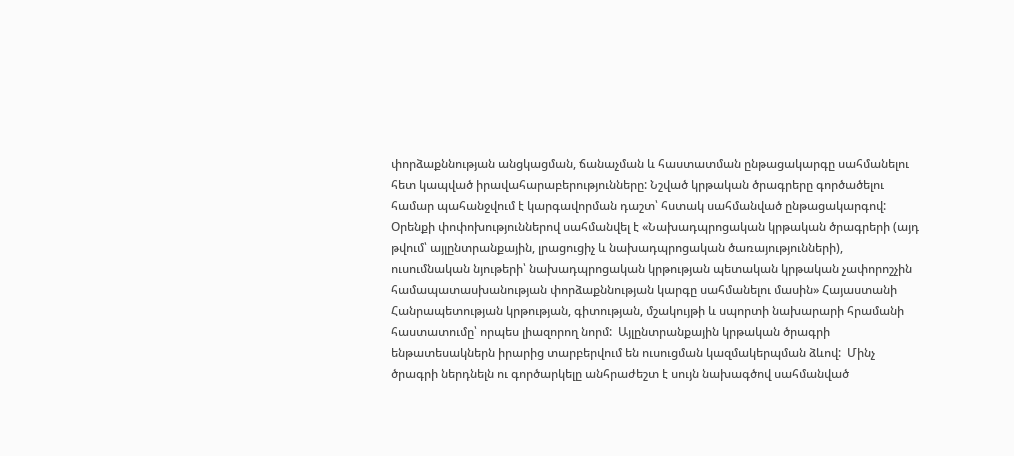փորձաքննության անցկացման, ճանաչման և հաստատման ընթացակարգը սահմանելու հետ կապված իրավահարաբերությունները: Նշված կրթական ծրագրերը գործածելու համար պահանջվում է կարգավորման դաշտ՝ հստակ սահմանված ընթացակարգով:  Օրենքի փոփոխություններով սահմանվել է «Նախադպրոցական կրթական ծրագրերի (այդ թվում՝ այլընտրանքային, լրացուցիչ և նախադպրոցական ծառայությունների), ուսումնական նյութերի՝ նախադպրոցական կրթության պետական կրթական չափորոշչին համապատասխանության փորձաքննության կարգը սահմանելու մասին» Հայաստանի Հանրապետության կրթության, գիտության, մշակույթի և սպորտի նախարարի հրամանի հաստատումը՝ որպես լիազորող նորմ:  Այլընտրանքային կրթական ծրագրի ենթատեսակներն իրարից տարբերվում են ուսուցման կազմակերպման ձևով:  Մինչ ծրագրի ներդնելն ու գործարկելը անհրաժեշտ է սույն նախագծով սահմանված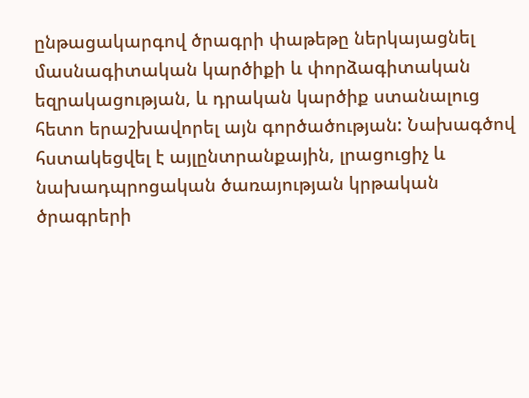ընթացակարգով ծրագրի փաթեթը ներկայացնել մասնագիտական կարծիքի և փորձագիտական եզրակացության, և դրական կարծիք ստանալուց հետո երաշխավորել այն գործածության: Նախագծով հստակեցվել է այլընտրանքային, լրացուցիչ և  նախադպրոցական ծառայության կրթական ծրագրերի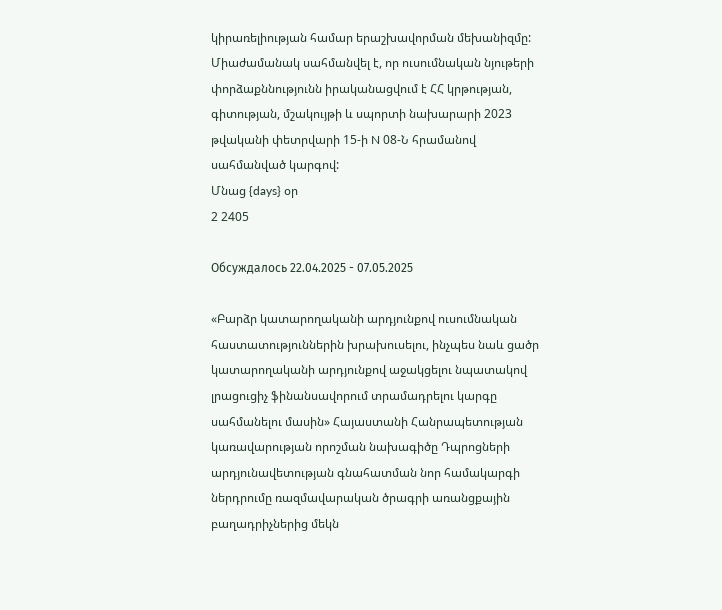կիրառելիության համար երաշխավորման մեխանիզմը:     Միաժամանակ սահմանվել է, որ ուսումնական նյութերի փորձաքննությունն իրականացվում է ՀՀ կրթության, գիտության, մշակույթի և սպորտի նախարարի 2023 թվականի փետրվարի 15-ի N 08-Ն հրամանով սահմանված կարգով:
Մնաց {days} օր
2 2405

Обсуждалось 22.04.2025 - 07.05.2025

«Բարձր կատարողականի արդյունքով ուսումնական հաստատություններին խրախուսելու, ինչպես նաև ցածր կատարողականի արդյունքով աջակցելու նպատակով լրացուցիչ ֆինանսավորում տրամադրելու կարգը սահմանելու մասին» Հայաստանի Հանրապետության կառավարության որոշման նախագիծը Դպրոցների արդյունավետության գնահատման նոր համակարգի ներդրումը ռազմավարական ծրագրի առանցքային բաղադրիչներից մեկն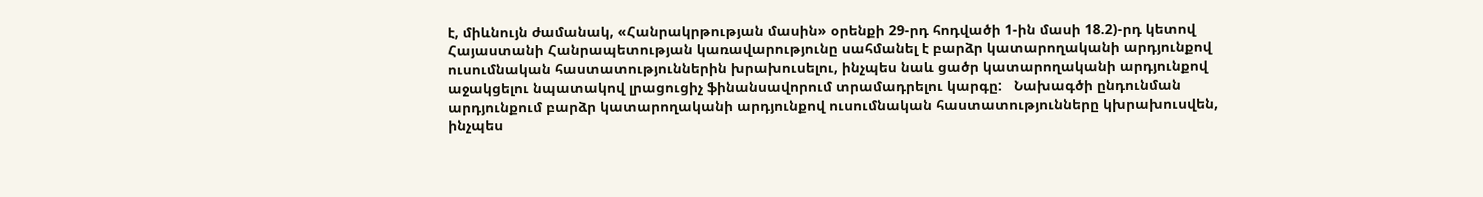է, միևնույն ժամանակ, «Հանրակրթության մասին» օրենքի 29-րդ հոդվածի 1-ին մասի 18.2)-րդ կետով Հայաստանի Հանրապետության կառավարությունը սահմանել է բարձր կատարողականի արդյունքով ուսումնական հաստատություններին խրախուսելու, ինչպես նաև ցածր կատարողականի արդյունքով աջակցելու նպատակով լրացուցիչ ֆինանսավորում տրամադրելու կարգը:   Նախագծի ընդունման արդյունքում բարձր կատարողականի արդյունքով ուսումնական հաստատությունները կխրախուսվեն, ինչպես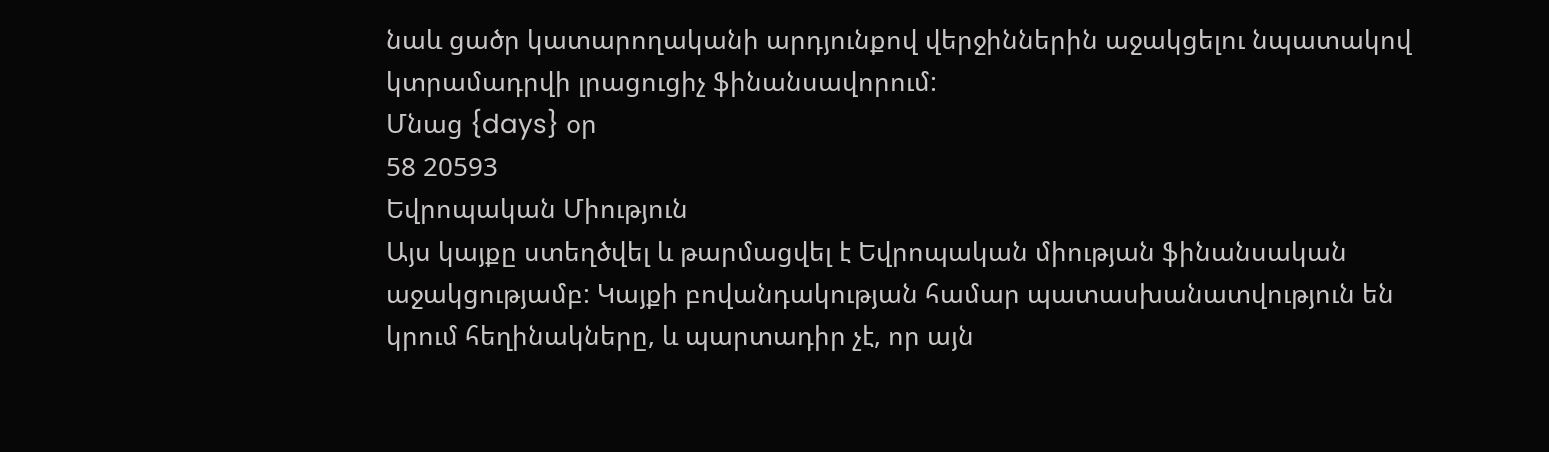նաև ցածր կատարողականի արդյունքով վերջիններին աջակցելու նպատակով կտրամադրվի լրացուցիչ ֆինանսավորում:
Մնաց {days} օր
58 20593
Եվրոպական Միություն
Այս կայքը ստեղծվել և թարմացվել է Եվրոպական միության ֆինանսական աջակցությամբ: Կայքի բովանդակության համար պատասխանատվություն են կրում հեղինակները, և պարտադիր չէ, որ այն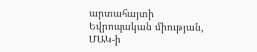արտահայտի Եվրոպական միության, ՄԱԿ-ի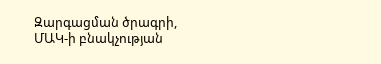Զարգացման ծրագրի, ՄԱԿ-ի բնակչության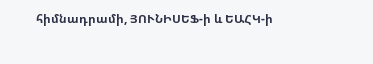հիմնադրամի, ՅՈՒՆԻՍԵՖ-ի և ԵԱՀԿ-ի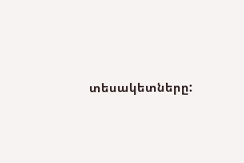տեսակետները: